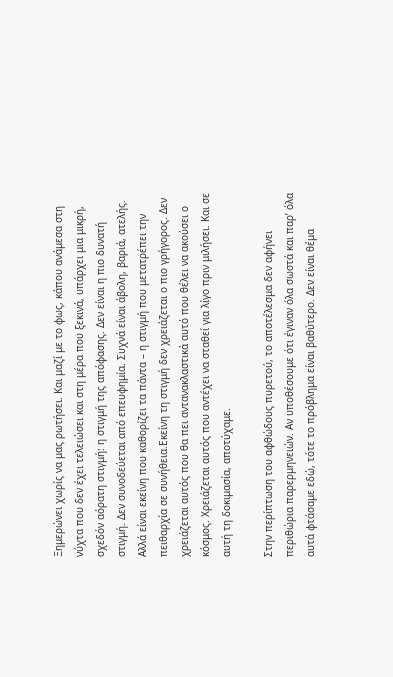Ξημερώνει χωρίς να μας ρωτήσει. Και μαζί με το φως, κάπου ανάμεσα στη νύχτα που δεν έχει τελειώσει και στη μέρα που ξεκινά, υπάρχει μια μικρή, σχεδόν αόρατη στιγμή: η στιγμή της απόφασης. Δεν είναι η πιο δυνατή στιγμή. Δεν συνοδεύεται από επευφημία. Συχνά είναι άβολη, βαριά, ατελής. Αλλά είναι εκείνη που καθορίζει τα πάντα – η στιγμή που μετατρέπει την πειθαρχία σε συνήθεια.Εκείνη τη στιγμή δεν χρειάζεται ο πιο γρήγορος. Δεν χρειάζεται αυτός που θα πει αντανακλαστικά αυτό που θέλει να ακούσει ο κόσμος. Χρειάζεται αυτός που αντέχει να σταθεί για λίγο πριν μιλήσει. Και σε αυτή τη δοκιμασία, αποτύχαμε.

Στην περίπτωση του αφθώδους πυρετού, το αποτέλεσμα δεν αφήνει περιθώρια παρερμηνειών. Αν υποθέσουμε ότι έγιναν όλα σωστά και παρ’ όλα αυτά φτάσαμε εδώ, τότε το πρόβλημα είναι βαθύτερο. Δεν είναι θέμα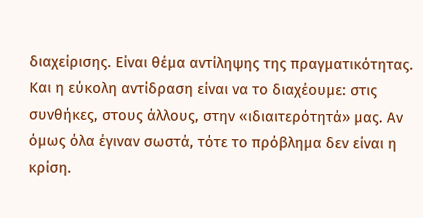διαχείρισης. Eίναι θέμα αντίληψης της πραγματικότητας. Και η εύκολη αντίδραση είναι να το διαχέουμε: στις συνθήκες, στους άλλους, στην «ιδιαιτερότητά» μας. Αν όμως όλα έγιναν σωστά, τότε το πρόβλημα δεν είναι η κρίση.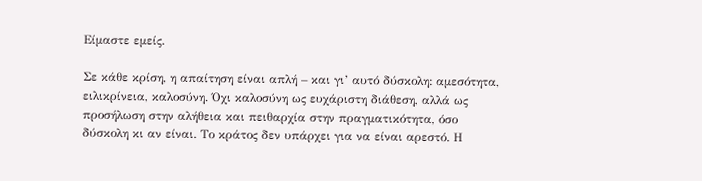Είμαστε εμείς.

Σε κάθε κρίση, η απαίτηση είναι απλή – και γι’ αυτό δύσκολη: αμεσότητα, ειλικρίνεια, καλοσύνη. Όχι καλοσύνη ως ευχάριστη διάθεση, αλλά ως προσήλωση στην αλήθεια και πειθαρχία στην πραγματικότητα, όσο δύσκολη κι αν είναι. Το κράτος δεν υπάρχει για να είναι αρεστό. Η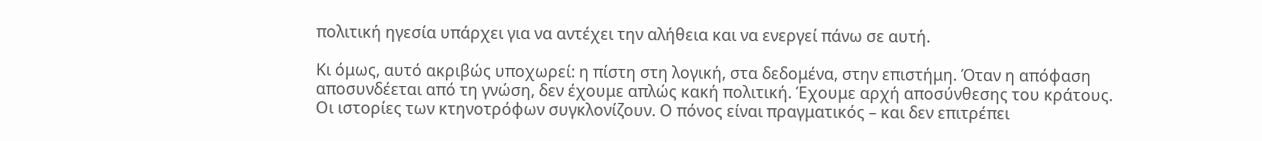πολιτική ηγεσία υπάρχει για να αντέχει την αλήθεια και να ενεργεί πάνω σε αυτή.

Κι όμως, αυτό ακριβώς υποχωρεί: η πίστη στη λογική, στα δεδομένα, στην επιστήμη. Όταν η απόφαση αποσυνδέεται από τη γνώση, δεν έχουμε απλώς κακή πολιτική. Έχουμε αρχή αποσύνθεσης του κράτους. Οι ιστορίες των κτηνοτρόφων συγκλονίζουν. Ο πόνος είναι πραγματικός – και δεν επιτρέπει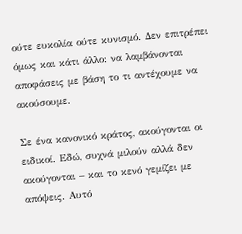ούτε ευκολία ούτε κυνισμό. Δεν επιτρέπει όμως και κάτι άλλο: να λαμβάνονται αποφάσεις με βάση το τι αντέχουμε να ακούσουμε.

Σε ένα κανονικό κράτος, ακούγονται οι ειδικοί. Εδώ, συχνά μιλούν αλλά δεν ακούγονται – και το κενό γεμίζει με απόψεις. Αυτό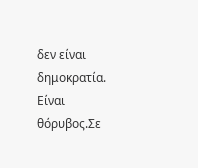δεν είναι δημοκρατία. Είναι θόρυβος.Σε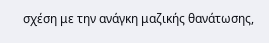σχέση με την ανάγκη μαζικής θανάτωσης,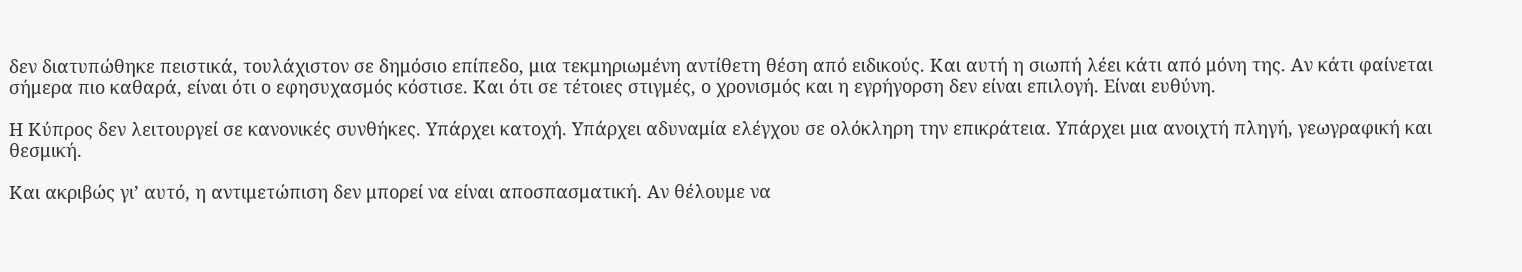δεν διατυπώθηκε πειστικά, τουλάχιστον σε δημόσιο επίπεδο, μια τεκμηριωμένη αντίθετη θέση από ειδικούς. Και αυτή η σιωπή λέει κάτι από μόνη της. Αν κάτι φαίνεται σήμερα πιο καθαρά, είναι ότι ο εφησυχασμός κόστισε. Και ότι σε τέτοιες στιγμές, ο χρονισμός και η εγρήγορση δεν είναι επιλογή. Είναι ευθύνη.

Η Κύπρος δεν λειτουργεί σε κανονικές συνθήκες. Υπάρχει κατοχή. Υπάρχει αδυναμία ελέγχου σε ολόκληρη την επικράτεια. Υπάρχει μια ανοιχτή πληγή, γεωγραφική και θεσμική.

Και ακριβώς γι’ αυτό, η αντιμετώπιση δεν μπορεί να είναι αποσπασματική. Αν θέλουμε να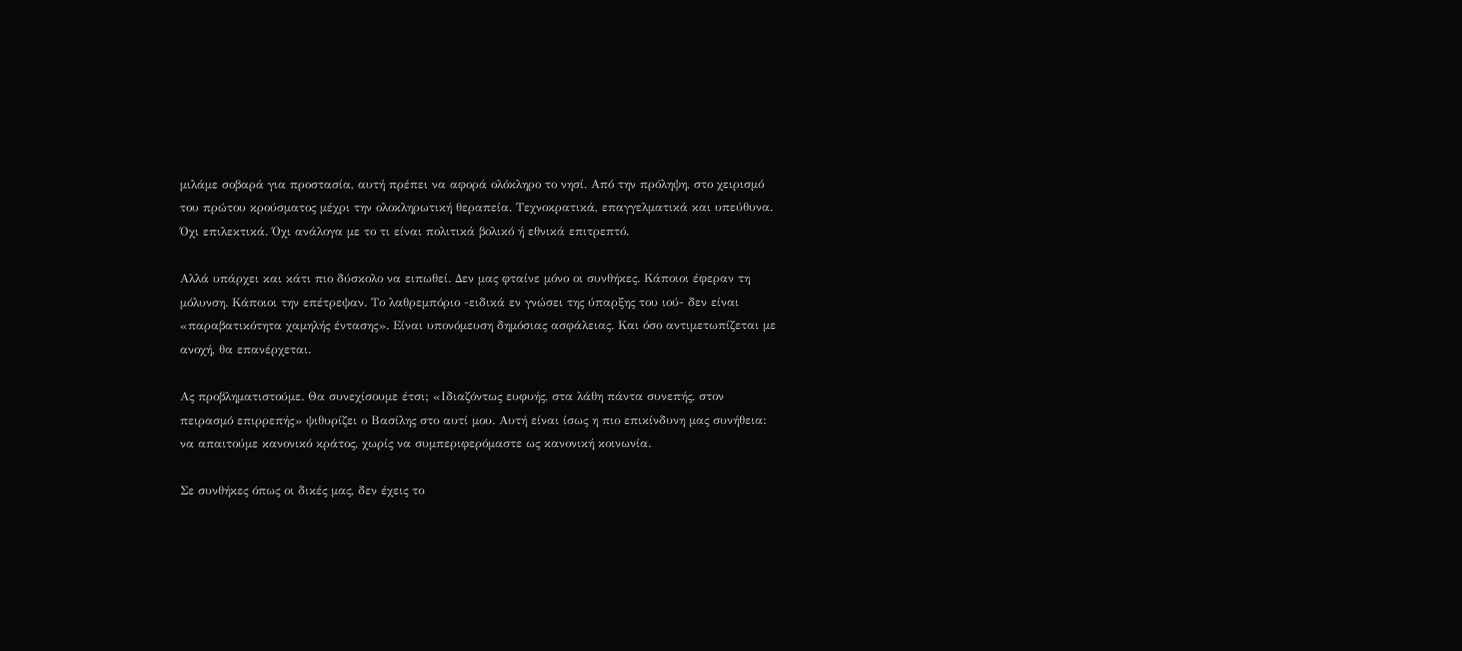μιλάμε σοβαρά για προστασία, αυτή πρέπει να αφορά ολόκληρο το νησί. Από την πρόληψη, στο χειρισμό του πρώτου κρούσματος μέχρι την ολοκληρωτική θεραπεία. Τεχνοκρατικά, επαγγελματικά και υπεύθυνα. Όχι επιλεκτικά. Όχι ανάλογα με το τι είναι πολιτικά βολικό ή εθνικά επιτρεπτό.

Αλλά υπάρχει και κάτι πιο δύσκολο να ειπωθεί. Δεν μας φταίνε μόνο οι συνθήκες. Κάποιοι έφεραν τη μόλυνση. Κάποιοι την επέτρεψαν. Το λαθρεμπόριο -ειδικά εν γνώσει της ύπαρξης του ιού- δεν είναι «παραβατικότητα χαμηλής έντασης». Είναι υπονόμευση δημόσιας ασφάλειας. Και όσο αντιμετωπίζεται με ανοχή, θα επανέρχεται.

Ας προβληματιστούμε. Θα συνεχίσουμε έτσι; «Ιδιαζόντως ευφυής, στα λάθη πάντα συνεπής, στον πειρασμό επιρρεπής» ψιθυρίζει ο Βασίλης στο αυτί μου. Αυτή είναι ίσως η πιο επικίνδυνη μας συνήθεια: να απαιτούμε κανονικό κράτος, χωρίς να συμπεριφερόμαστε ως κανονική κοινωνία.

Σε συνθήκες όπως οι δικές μας, δεν έχεις το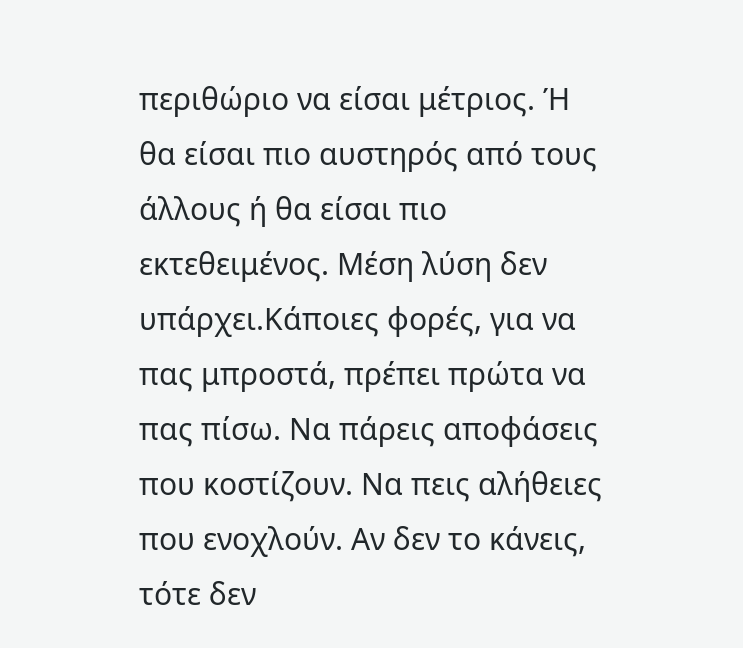περιθώριο να είσαι μέτριος. Ή θα είσαι πιο αυστηρός από τους άλλους ή θα είσαι πιο εκτεθειμένος. Μέση λύση δεν υπάρχει.Κάποιες φορές, για να πας μπροστά, πρέπει πρώτα να πας πίσω. Να πάρεις αποφάσεις που κοστίζουν. Να πεις αλήθειες που ενοχλούν. Αν δεν το κάνεις, τότε δεν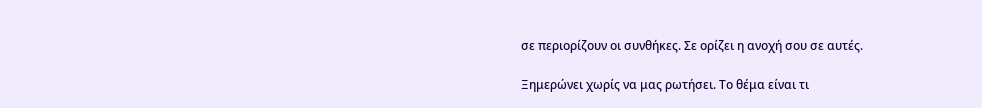σε περιορίζουν οι συνθήκες. Σε ορίζει η ανοχή σου σε αυτές.

Ξημερώνει χωρίς να μας ρωτήσει. Το θέμα είναι τι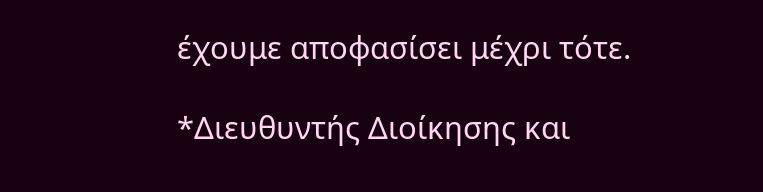έχουμε αποφασίσει μέχρι τότε.

*Διευθυντής Διοίκησης και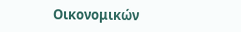Οικονομικών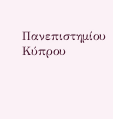Πανεπιστημίου Κύπρου